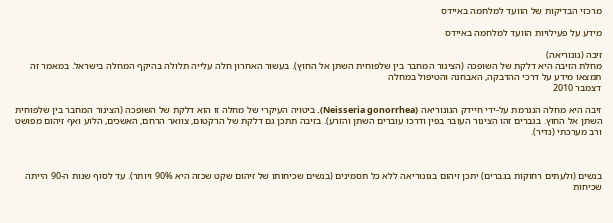מרכזי הבדיקות של הוועד למלחמה באיידס

מידע על פעילויות הוועד למלחמה באיידס

זיבה (גונוריאה)
מחלת הזיבה היא דלקת של השופכה (הצינור המחבר בין שלפוחית השתן אל החוץ). בעשור האחרון חלה עלייה תלולה בהיקף המחלה בישראל. במאמר זה תמצאו מידע על דרכי ההדבקה, האבחנה והטיפול במחלה
דצמבר 2010

זיבה היא מחלה הנגרמת על-ידי חיידק הגונוריאה (Neisseria gonorrhea). ביטויה העיקרי של מחלה זו הוא דלקת של השופכה (הצינור המחבר בין שלפוחית השתן אל החוץ. בגברים זהו הצינור העובר בפין ודרכו עוברים השתן והזרע). בזיבה תתכן גם דלקת של הרקטום, צוואר הרחם, האשכים, הלוע ואף זיהום מפושט ורב מערכתי (נדיר).



בנשים (ולעתים רחוקות בגברים) יתכן זיהום בגונוריאה ללא כל תסמינים (בנשים שכיחותו של זיהום שקט שכזה היא 90% ויותר). עד לסוף שנות ה-90 הייתה שכיחות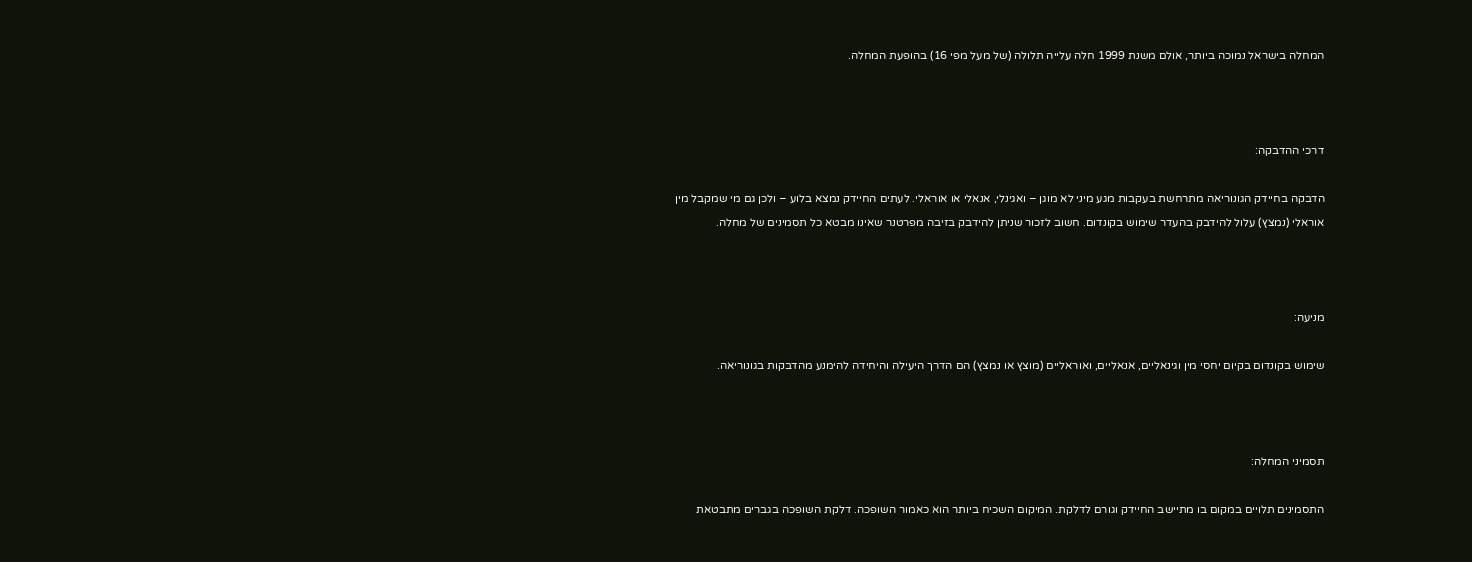המחלה בישראל נמוכה ביותר, אולם משנת 1999 חלה עלייה תלולה (של מעל מפי 16) בהופעת המחלה.



דרכי ההדבקה:

הדבקה בחיידק הגונוריאה מתרחשת בעקבות מגע מיני לא מוגן – ואגינלי, אנאלי או אוראלי. לעתים החיידק נמצא בלוע – ולכן גם מי שמקבל מין אוראלי (נמצץ) עלול להידבק בהעדר שימוש בקונדום. חשוב לזכור שניתן להידבק בזיבה מפרטנר שאינו מבטא כל תסמינים של מחלה.



מניעה:

שימוש בקונדום בקיום יחסי מין וגינאליים, אנאליים, ואוראליים (מוצץ או נמצץ) הם הדרך היעילה והיחידה להימנע מהדבקות בגונוריאה.



תסמיני המחלה:

התסמינים תלויים במקום בו מתיישב החיידק וגורם לדלקת. המיקום השכיח ביותר הוא כאמור השופכה. דלקת השופכה בגברים מתבטאת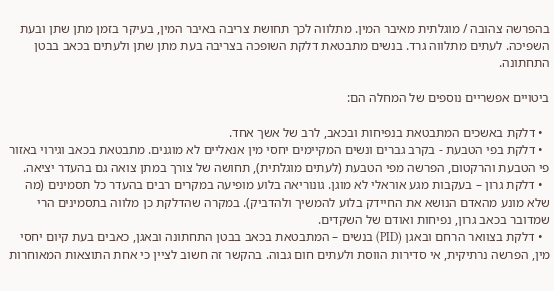בהפרשה צהובה / מוגלתית מאיבר המין. מתלווה לכך תחושת צריבה באיבר המין, בעיקר בזמן מתן שתן ובעת השפיכה. לעתים מתלווה גרד. בנשים מתבטאת דלקת השופכה בצריבה בעת מתן שתן ולעתים בכאב בבטן התחתונה.

ביטויים אפשריים נוספים של המחלה הם:

  • דלקת באשכים המתבטאת בנפיחות ובכאב, לרב של אשך אחד.
  • דלקת בפי הטבעת - בקרב גברים ונשים המקיימים יחסי מין אנאליים לא מוגנים. מתבטאת בכאב וגירוי באזור פי הטבעת והרקטום, הפרשה מפי הטבעת (לעתים מוגלתית), תחושה של צורך במתן צואה גם בהעדר יציאה.
  • דלקת גרון – בעקבות מגע אוראלי לא מוגן. גונוריאה בלוע מופיעה במקרים רבים בהעדר כל תסמינים (מה שלא מונע מהאדם הנושא את החיידק בלוע להמשיך ולהדביק). במקרה שהדלקת כן מלווה בתסמינים הרי שמדובר בכאב גרון, נפיחות ואודם של השקדים.
  • דלקת בצוואר הרחם ובאגן (PID) בנשים – המתבטאת בכאב בבטן התחתונה ובאגן, כאבים בעת קיום יחסי מין, הפרשה נרתיקית, אי סדירות הווסת ולעתים חום גבוה. בהקשר זה חשוב לציין כי אחת התוצאות המאוחרות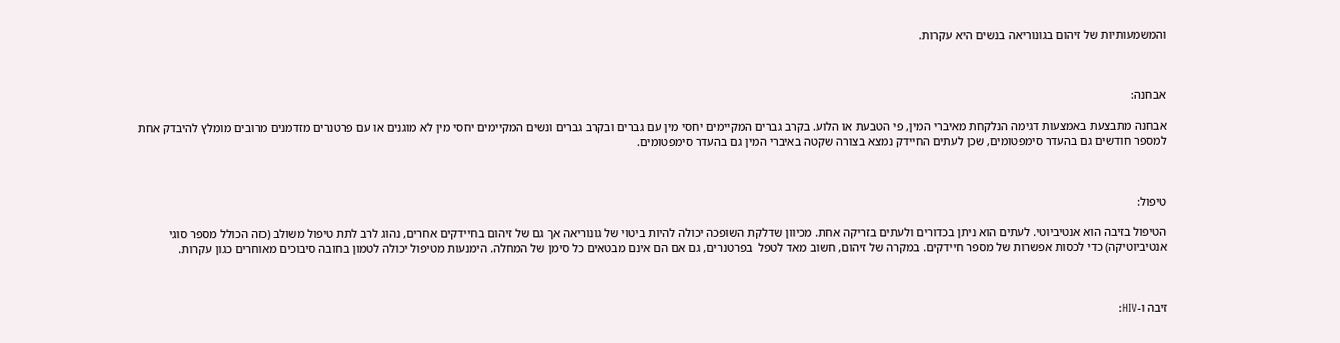והמשמעותיות של זיהום בגונוריאה בנשים היא עקרות.



אבחנה:

אבחנה מתבצעת באמצעות דגימה הנלקחת מאיברי המין, פי הטבעת או הלוע. בקרב גברים המקיימים יחסי מין עם גברים ובקרב גברים ונשים המקיימים יחסי מין לא מוגנים או עם פרטנרים מזדמנים מרובים מומלץ להיבדק אחת למספר חודשים גם בהעדר סימפטומים, שכן לעתים החיידק נמצא בצורה שקטה באיברי המין גם בהעדר סימפטומים.



טיפול:

הטיפול בזיבה הוא אנטיביוטי. לעתים הוא ניתן בכדורים ולעתים בזריקה אחת. מכיוון שדלקת השופכה יכולה להיות ביטוי של גונוריאה אך גם של זיהום בחיידקים אחרים, נהוג לרב לתת טיפול משולב (כזה הכולל מספר סוגי אנטיביוטיקה) כדי לכסות אפשרות של מספר חיידקים. במקרה של זיהום, חשוב מאד לטפל  בפרטנרים, גם אם הם אינם מבטאים כל סימן של המחלה. הימנעות מטיפול יכולה לטמון בחובה סיבוכים מאוחרים כגון עקרות.



זיבה ו-HIV: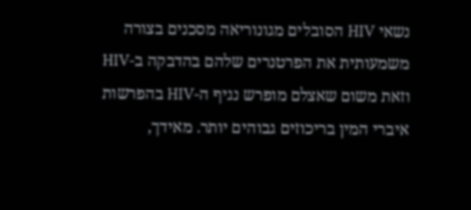נשאי HIV הסובלים מגונוריאה מסכנים בצורה משמעותית את הפרטנרים שלהם בהדבקה ב-HIV וזאת משום שאצלם מופרש נגיף ה-HIV בהפרשות איברי המין בריכוזים גבוהים יותר. מאידך,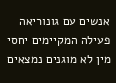אנשים עם גונוריאה פעילה המקיימים יחסי מין לא מוגנים נמצאים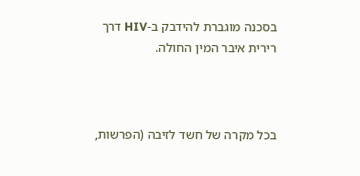בסכנה מוגברת להידבק ב-HIV דרך רירית איבר המין החולה.



בכל מקרה של חשד לזיבה (הפרשות,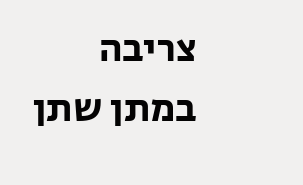צריבה במתן שתן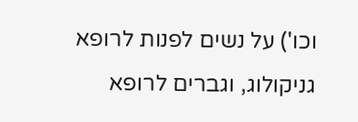וכו') על נשים לפנות לרופא גניקולוג, וגברים לרופא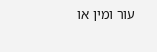עור ומין או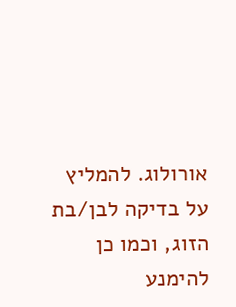אורולוג. להמליץ על בדיקה לבן/בת הזוג, וכמו כן להימנע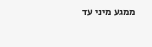ממגע מיני עד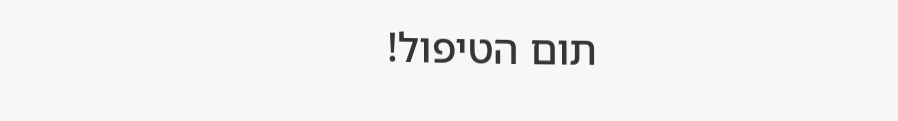תום הטיפול!